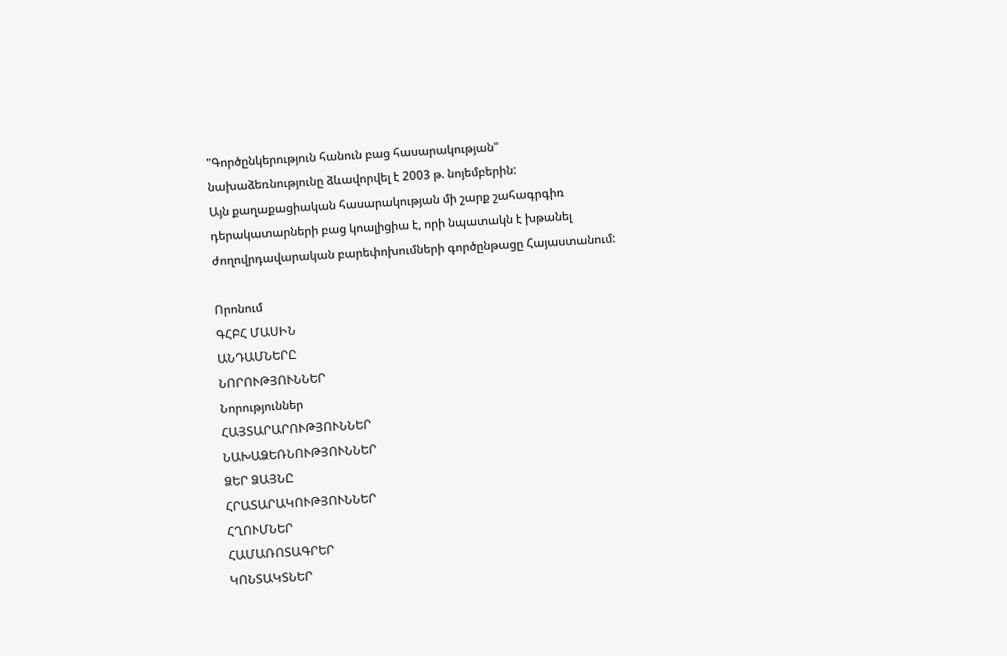"Գործընկերություն հանուն բաց հասարակության"
նախաձեռնությունը ձևավորվել է 2003 թ. նոյեմբերին:
Այն քաղաքացիական հասարակության մի շարք շահագրգիռ
դերակատարների բաց կոալիցիա է, որի նպատակն է խթանել
ժողովրդավարական բարեփոխումների գործընթացը Հայաստանում:

Որոնում
ԳՀԲՀ ՄԱՍԻՆ
ԱՆԴԱՄՆԵՐԸ
ՆՈՐՈՒԹՅՈՒՆՆԵՐ
Նորություններ
ՀԱՅՏԱՐԱՐՈՒԹՅՈՒՆՆԵՐ
ՆԱԽԱՁԵՌՆՈՒԹՅՈՒՆՆԵՐ
ՁԵՐ ՁԱՅՆԸ
ՀՐԱՏԱՐԱԿՈՒԹՅՈՒՆՆԵՐ
ՀՂՈՒՄՆԵՐ
ՀԱՄԱՌՈՏԱԳՐԵՐ
ԿՈՆՏԱԿՏՆԵՐ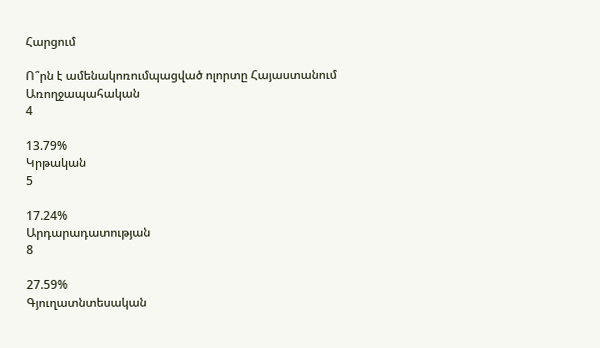Հարցում

Ո՞րն է ամենակոռումպացված ոլորտը Հայաստանում
Առողջապահական
4

13.79%
Կրթական
5

17.24%
Արդարադատության
8

27.59%
Գյուղատնտեսական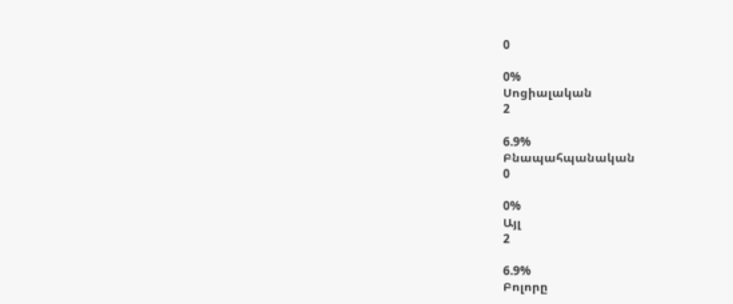0

0%
Սոցիալական
2

6.9%
Բնապահպանական
0

0%
Այլ
2

6.9%
Բոլորը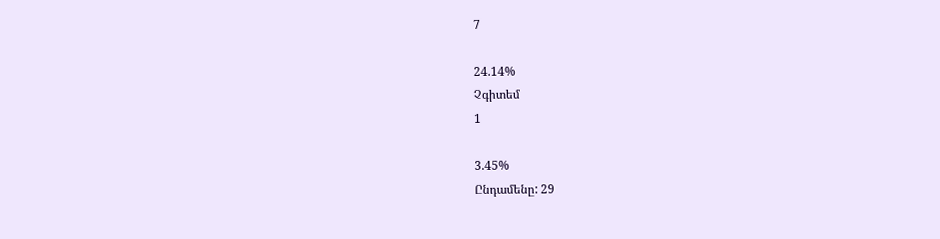7

24.14%
Չգիտեմ
1

3.45%
Ընդամենը: 29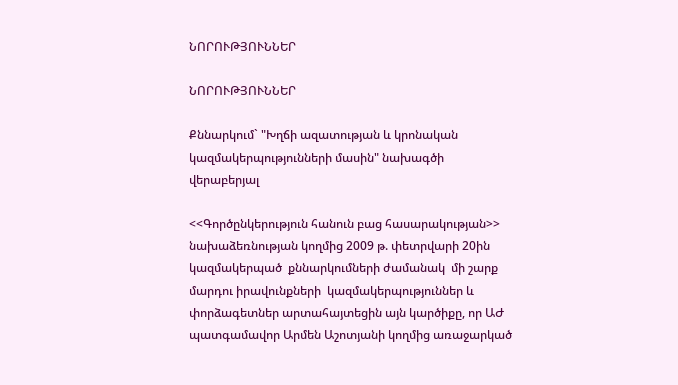ՆՈՐՈՒԹՅՈՒՆՆԵՐ

ՆՈՐՈՒԹՅՈՒՆՆԵՐ

Քննարկում` "Խղճի ազատության և կրոնական կազմակերպությունների մասին" նախագծի վերաբերյալ

<<Գործընկերություն հանուն բաց հասարակության>> նախաձեռնության կողմից 2009 թ. փետրվարի 20ին կազմակերպած  քննարկումների ժամանակ  մի շարք մարդու իրավունքների  կազմակերպություններ և փորձագետներ արտահայտեցին այն կարծիքը, որ ԱԺ պատգամավոր Արմեն Աշոտյանի կողմից առաջարկած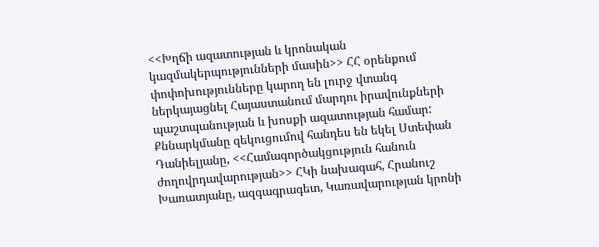<<Խղճի ազատության և կրոնական կազմակերպությունների մասին>> ՀՀ օրենքում փոփոխությունները կարող են լուրջ վտանգ ներկայացնել Հայաստանում մարդու իրավունքների պաշտպանության և խոսքի ազատության համար: Քննարկմանը զեկուցումով հանդես են եկել Ստեփան Դանիելյանը, <<Համագործակցություն հանուն ժողովրդավարության>> ՀԿի նախագահ, Հրանուշ Խառատյանը, ազգագրագետ, Կառավարության կրոնի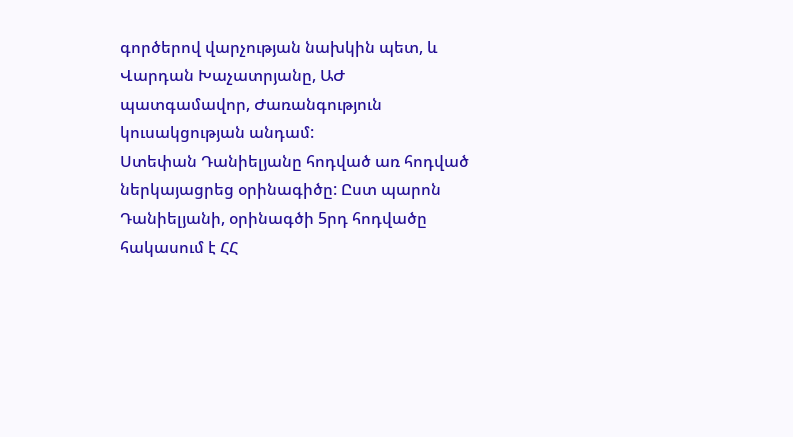գործերով վարչության նախկին պետ, և Վարդան Խաչատրյանը, ԱԺ պատգամավոր, Ժառանգություն կուսակցության անդամ:
Ստեփան Դանիելյանը հոդված առ հոդված ներկայացրեց օրինագիծը: Ըստ պարոն Դանիելյանի, օրինագծի 5րդ հոդվածը հակասում է ՀՀ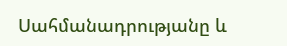Սահմանադրությանը և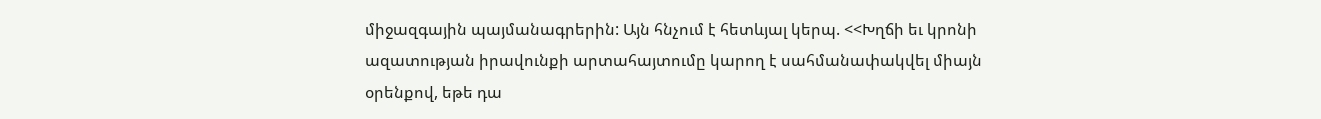միջազգային պայմանագրերին: Այն հնչում է հետևյալ կերպ. <<Խղճի եւ կրոնի ազատության իրավունքի արտահայտումը կարող է սահմանափակվել միայն օրենքով, եթե դա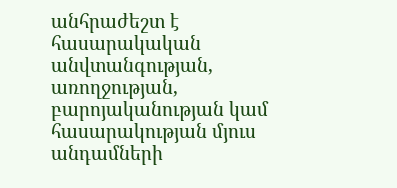անհրաժեշտ է հասարակական անվտանգության, առողջության, բարոյականության կամ հասարակության մյուս անդամների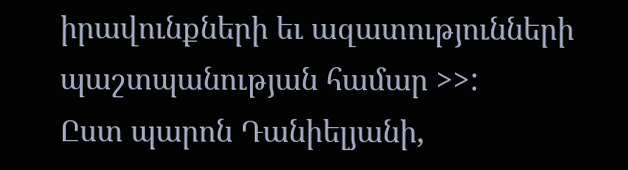իրավունքների եւ ազատությունների պաշտպանության համար >>:
Ըստ պարոն Դանիելյանի,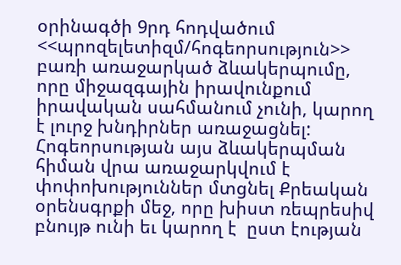օրինագծի 9րդ հոդվածում <<պրոզելետիզմ/հոգեորսություն>> բառի առաջարկած ձևակերպումը, որը միջազգային իրավունքում իրավական սահմանում չունի, կարող է լուրջ խնդիրներ առաջացնել: Հոգեորսության այս ձևակերպման հիման վրա առաջարկվում է փոփոխություններ մտցնել Քրեական օրենսգրքի մեջ, որը խիստ ռեպրեսիվ բնույթ ունի եւ կարող է  ըստ էության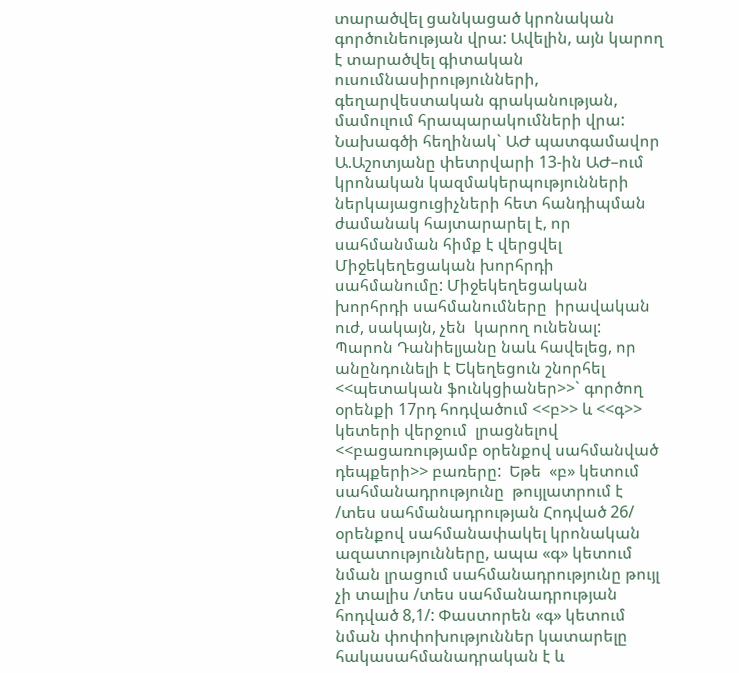տարածվել ցանկացած կրոնական գործունեության վրա: Ավելին, այն կարող է տարածվել գիտական ուսումնասիրությունների, գեղարվեստական գրականության, մամուլում հրապարակումների վրա: Նախագծի հեղինակ` ԱԺ պատգամավոր Ա.Աշոտյանը փետրվարի 13-ին ԱԺ–ում կրոնական կազմակերպությունների ներկայացուցիչների հետ հանդիպման ժամանակ հայտարարել է, որ  սահմանման հիմք է վերցվել Միջեկեղեցական խորհրդի սահմանումը: Միջեկեղեցական խորհրդի սահմանումները  իրավական ուժ, սակայն, չեն  կարող ունենալ:
Պարոն Դանիելյանը նաև հավելեց, որ անընդունելի է Եկեղեցուն շնորհել <<պետական ֆունկցիաներ>>` գործող օրենքի 17րդ հոդվածում <<բ>> և <<գ>> կետերի վերջում  լրացնելով <<բացառությամբ օրենքով սահմանված դեպքերի>> բառերը:  Եթե  «բ» կետում սահմանադրությունը  թույլատրում է /տես սահմանադրության Հոդված 26/ օրենքով սահմանափակել կրոնական ազատությունները, ապա «գ» կետում նման լրացում սահմանադրությունը թույլ չի տալիս /տես սահմանադրության հոդված 8,1/: Փաստորեն «գ» կետում նման փոփոխություններ կատարելը հակասահմանադրական է և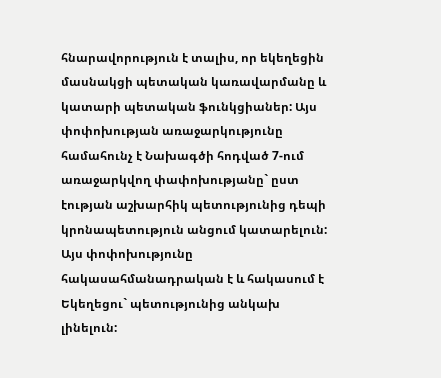հնարավորություն է տալիս, որ եկեղեցին մասնակցի պետական կառավարմանը և կատարի պետական ֆունկցիաներ: Այս փոփոխության առաջարկությունը համահունչ է Նախագծի հոդված 7-ում առաջարկվող փափոխությանը` ըստ էության աշխարհիկ պետությունից դեպի կրոնապետություն անցում կատարելուն: Այս փոփոխությունը հակասահմանադրական է և հակասում է Եկեղեցու` պետությունից անկախ լինելուն: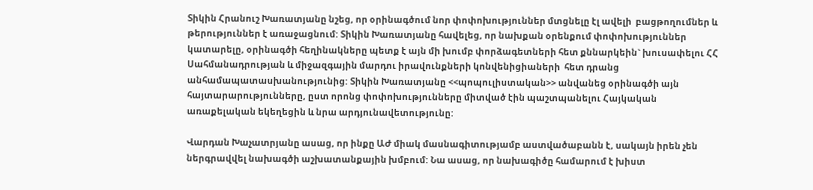Տիկին Հրանուշ Խառատյանը նշեց, որ օրինագծում նոր փոփոխություններ մտցնելը էլ ավելի  բացթողումներ և թերություններ է առաջացնում: Տիկին Խառատյանը հավելեց, որ նախքան օրենքում փոփոխություններ կատարելը, օրինագծի հեղինակները պետք է այն մի խումբ փորձագետների հետ քննարկեին` խուսափելու ՀՀ Սահմանադրության և միջազգային մարդու իրավունքների կոնվենիցիաների  հետ դրանց անհամապատասխանությունից: Տիկին Խառատյանը <<պոպուլիստական>> անվանեց օրինագծի այն հայտարարությունները, ըստ որոնց փոփոխությունները միտված էին պաշտպանելու Հայկական առաքելական եկեղեցին և նրա արդյունավետությունը:

Վարդան Խաչատրյանը ասաց, որ ինքը ԱԺ միակ մասնագիտությամբ աստվածաբանն է, սակայն իրեն չեն ներգրավվել նախագծի աշխատանքային խմբում: Նա ասաց, որ նախագիծը համարում է խիստ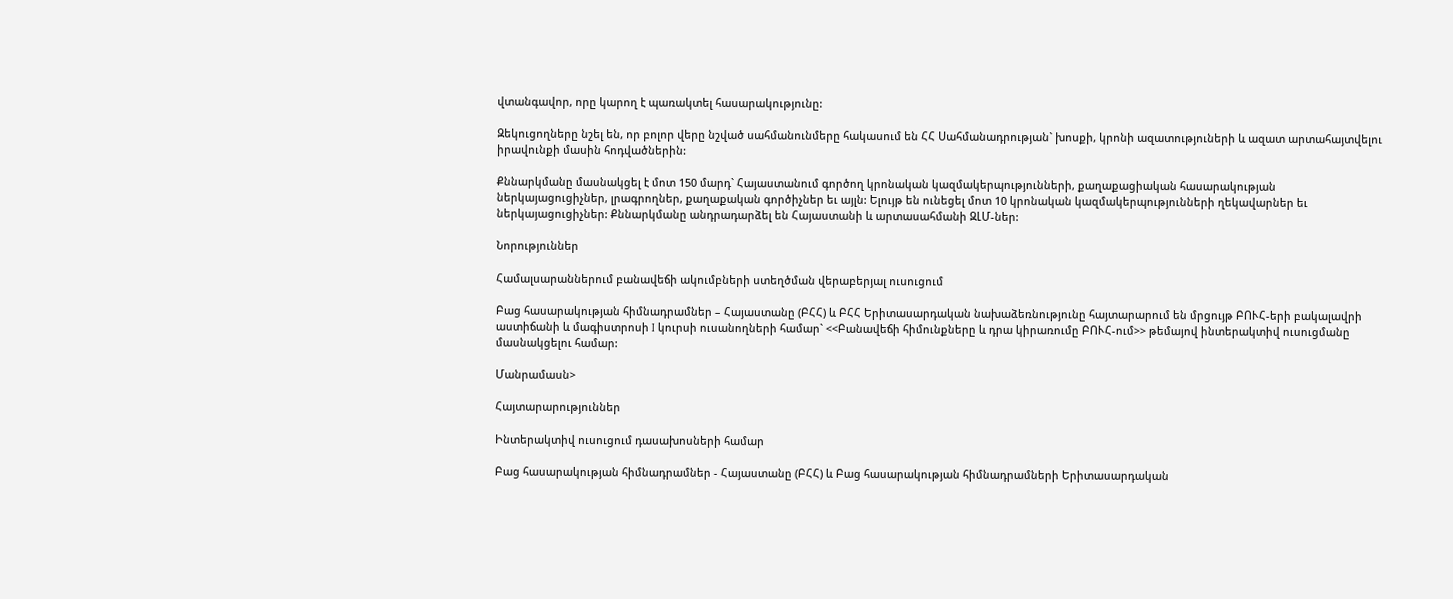վտանգավոր, որը կարող է պառակտել հասարակությունը:

Զեկուցողները նշել են, որ բոլոր վերը նշված սահմանունմերը հակասում են ՀՀ Սահմանադրության` խոսքի, կրոնի ազատություների և ազատ արտահայտվելու իրավունքի մասին հոդվածներին:

Քննարկմանը մասնակցել է մոտ 150 մարդ` Հայաստանում գործող կրոնական կազմակերպությունների, քաղաքացիական հասարակության ներկայացուցիչներ, լրագրողներ, քաղաքական գործիչներ եւ այլն: Ելույթ են ունեցել մոտ 10 կրոնական կազմակերպությունների ղեկավարներ եւ ներկայացուցիչներ: Քննարկմանը անդրադարձել են Հայաստանի և արտասահմանի ԶԼՄ-ներ:

Նորություններ

Համալսարաններում բանավեճի ակումբների ստեղծման վերաբերյալ ուսուցում

Բաց հասարակության հիմնադրամներ – Հայաստանը (ԲՀՀ) և ԲՀՀ Երիտասարդական նախաձեռնությունը հայտարարում են մրցույթ ԲՈՒՀ-երի բակալավրի աստիճանի և մագիստրոսի I կուրսի ուսանողների համար` <<Բանավեճի հիմունքները և դրա կիրառումը ԲՈՒՀ-ում>> թեմայով ինտերակտիվ ուսուցմանը մասնակցելու համար:

Մանրամասն>

Հայտարարություններ

Ինտերակտիվ ուսուցում դասախոսների համար

Բաց հասարակության հիմնադրամներ - Հայաստանը (ԲՀՀ) և Բաց հասարակության հիմնադրամների Երիտասարդական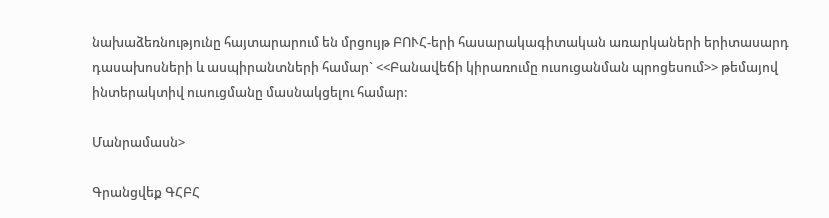նախաձեռնությունը հայտարարում են մրցույթ ԲՈՒՀ-երի հասարակագիտական առարկաների երիտասարդ դասախոսների և ասպիրանտների համար` <<Բանավեճի կիրառումը ուսուցանման պրոցեսում>> թեմայով ինտերակտիվ ուսուցմանը մասնակցելու համար:

Մանրամասն>

Գրանցվեք ԳՀԲՀ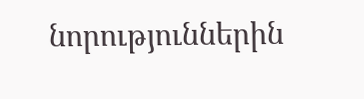նորություններին